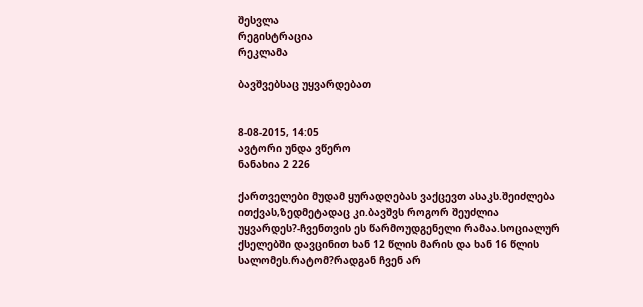შესვლა
რეგისტრაცია
რეკლამა

ბავშვებსაც უყვარდებათ


8-08-2015, 14:05
ავტორი უნდა ვწერო
ნანახია 2 226

ქართველები მუდამ ყურადღებას ვაქცევთ ასაკს.შეიძლება ითქვას,ზედმეტადაც კი.ბავშვს როგორ შეუძლია უყვარდეს?-ჩვენთვის ეს წარმოუდგენელი რამაა.სოციალურ ქსელებში დავცინით ხან 12 წლის მარის და ხან 16 წლის სალომეს.რატომ?რადგან ჩვენ არ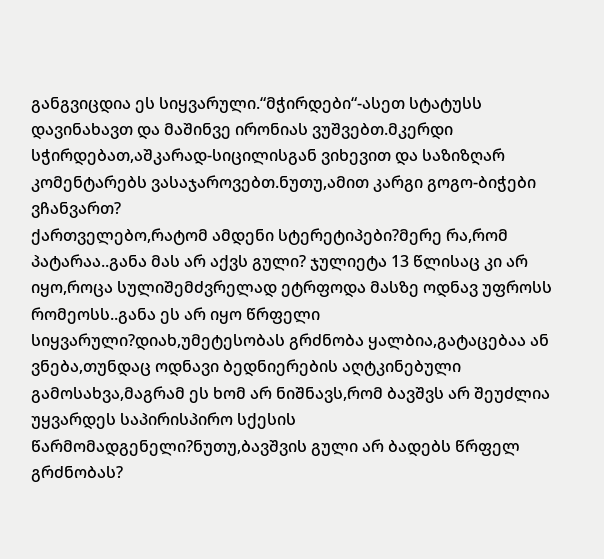განგვიცდია ეს სიყვარული.“მჭირდები“-ასეთ სტატუსს დავინახავთ და მაშინვე ირონიას ვუშვებთ.მკერდი სჭირდებათ,აშკარად-სიცილისგან ვიხევით და საზიზღარ კომენტარებს ვასაჯაროვებთ.ნუთუ,ამით კარგი გოგო-ბიჭები ვჩანვართ?
ქართველებო,რატომ ამდენი სტერეტიპები?მერე რა,რომ პატარაა..განა მას არ აქვს გული? ჯულიეტა 13 წლისაც კი არ იყო,როცა სულიშემძვრელად ეტრფოდა მასზე ოდნავ უფროსს რომეოსს..განა ეს არ იყო წრფელი სიყვარული?დიახ,უმეტესობას გრძნობა ყალბია,გატაცებაა ან ვნება,თუნდაც ოდნავი ბედნიერების აღტკინებული გამოსახვა,მაგრამ ეს ხომ არ ნიშნავს,რომ ბავშვს არ შეუძლია უყვარდეს საპირისპირო სქესის წარმომადგენელი?ნუთუ,ბავშვის გული არ ბადებს წრფელ გრძნობას?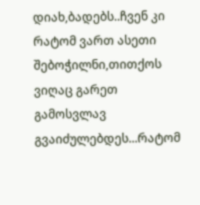დიახ,ბადებს..ჩვენ კი რატომ ვართ ასეთი შებოჭილნი,თითქოს ვიღაც გარეთ გამოსვლავ გვაიძულებდეს...რატომ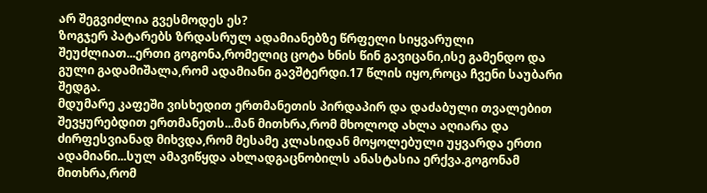არ შეგვიძლია გვესმოდეს ეს?
ზოგჯერ პატარებს ზრდასრულ ადამიანებზე წრფელი სიყვარული შეუძლიათ...ერთი გოგონა,რომელიც ცოტა ხნის წინ გავიცანი,ისე გამენდო და გული გადამიშალა,რომ ადამიანი გავშტერდი.17 წლის იყო,როცა ჩვენი საუბარი შედგა.
მდუმარე კაფეში ვისხედით ერთმანეთის პირდაპირ და დაძაბული თვალებით შევყურებდით ერთმანეთს...მან მითხრა,რომ მხოლოდ ახლა აღიარა და ძირფესვიანად მიხვდა,რომ მესამე კლასიდან მოყოლებული უყვარდა ერთი ადამიანი...სულ ამავიწყდა ახლადგაცნობილს ანასტასია ერქვა.გოგონამ მითხრა,რომ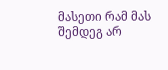მასეთი რამ მას შემდეგ არ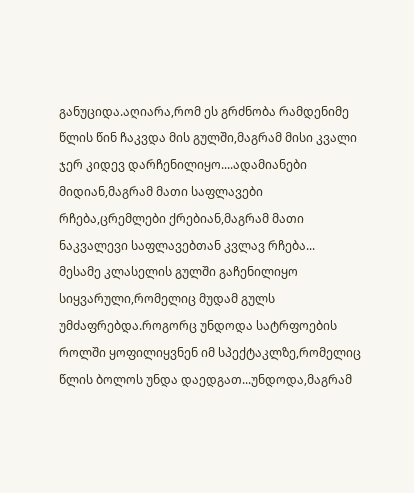განუციდა.აღიარა,რომ ეს გრძნობა რამდენიმე წლის წინ ჩაკვდა მის გულში,მაგრამ მისი კვალი ჯერ კიდევ დარჩენილიყო....ადამიანები მიდიან,მაგრამ მათი საფლავები რჩება,ცრემლები ქრებიან,მაგრამ მათი ნაკვალევი საფლავებთან კვლავ რჩება...
მესამე კლასელის გულში გაჩენილიყო სიყვარული,რომელიც მუდამ გულს უმძაფრებდა.როგორც უნდოდა სატრფოების როლში ყოფილიყვნენ იმ სპექტაკლზე,რომელიც წლის ბოლოს უნდა დაედგათ...უნდოდა,მაგრამ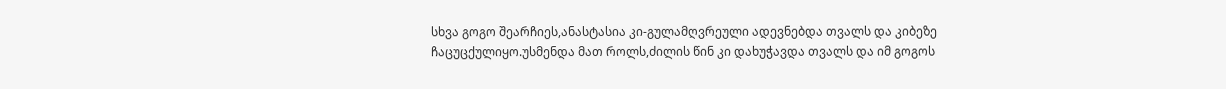სხვა გოგო შეარჩიეს,ანასტასია კი-გულამღვრეული ადევნებდა თვალს და კიბეზე ჩაცუცქულიყო.უსმენდა მათ როლს,ძილის წინ კი დახუჭავდა თვალს და იმ გოგოს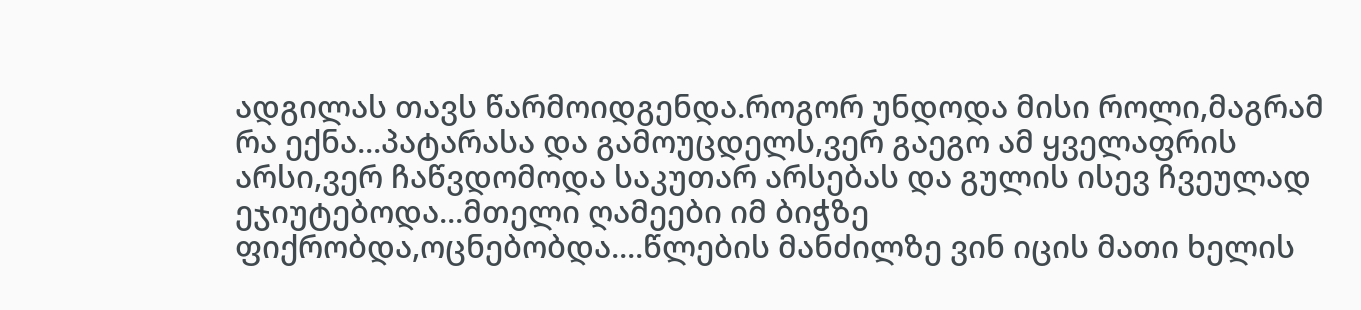ადგილას თავს წარმოიდგენდა.როგორ უნდოდა მისი როლი,მაგრამ რა ექნა...პატარასა და გამოუცდელს,ვერ გაეგო ამ ყველაფრის არსი,ვერ ჩაწვდომოდა საკუთარ არსებას და გულის ისევ ჩვეულად ეჯიუტებოდა...მთელი ღამეები იმ ბიჭზე ფიქრობდა,ოცნებობდა....წლების მანძილზე ვინ იცის მათი ხელის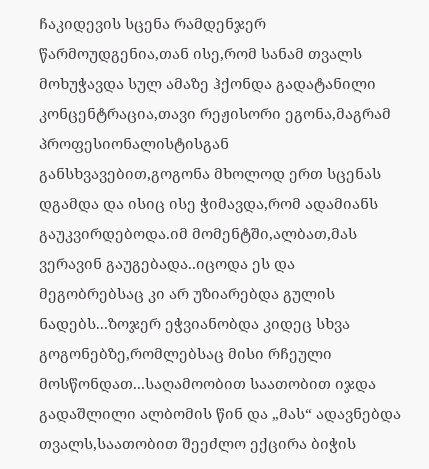ჩაკიდევის სცენა რამდენჯერ წარმოუდგენია,თან ისე,რომ სანამ თვალს მოხუჭავდა სულ ამაზე ჰქონდა გადატანილი კონცენტრაცია,თავი რეჟისორი ეგონა,მაგრამ პროფესიონალისტისგან განსხვავებით,გოგონა მხოლოდ ერთ სცენას დგამდა და ისიც ისე ჭიმავდა,რომ ადამიანს გაუკვირდებოდა.იმ მომენტში,ალბათ,მას ვერავინ გაუგებადა..იცოდა ეს და მეგობრებსაც კი არ უზიარებდა გულის ნადებს...ზოჯერ ეჭვიანობდა კიდეც სხვა გოგონებზე,რომლებსაც მისი რჩეული მოსწონდათ...საღამოობით საათობით იჯდა გადაშლილი ალბომის წინ და „მას“ ადავნებდა თვალს,საათობით შეეძლო ექცირა ბიჭის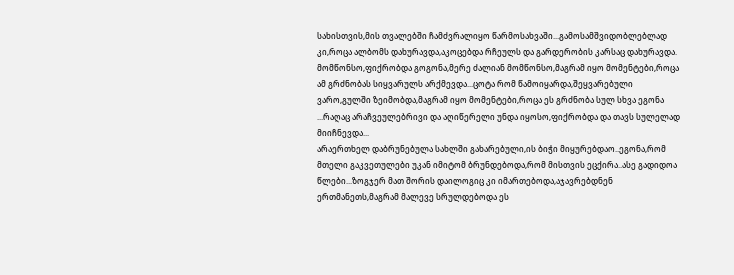სახისთვის,მის თვალებში ჩამძვრალიყო წარმოსახვაში...გამოსამშვიდობლებლად კი,როცა ალბომს დახურავდა,აკოცებდა რჩეულს და გარდერობის კარსაც დახურავდა.
მომწონსო,ფიქრობდა გოგონა,მერე ძალიან მომწონსო,მაგრამ იყო მომენტები,როცა ამ გრძნობას სიყვარულს არქმევდა...ცოტა რომ წამოიყარდა,შეყვარებული ვარო,გულში ზეიმობდა,მაგრამ იყო მომენტები,როცა ეს გრძნობა სულ სხვა ეგონა ...რაღაც არაჩვეულებრივი და აღიწერელი უნდა იყოსო,ფიქრობდა და თავს სულელად მიიჩნევდა...
არაერთხელ დაბრუნებულა სახლში გახარებული,ის ბიჭი მიყურებდაო..ეგონა,რომ მთელი გაკვეთულები უკან იმიტომ ბრუნდებოდა,რომ მისთვის ეცქირა..ასე გადიდოა წლები...ზოგჯერ მათ შორის დაილოგიც კი იმართებოდა,აჯავრებდნენ ერთმანეთს,მაგრამ მალევე სრულდებოდა ეს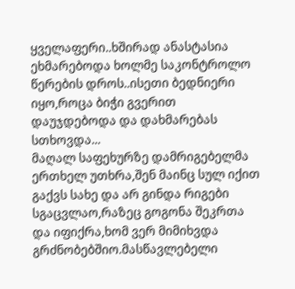ყველაფერი..ხშირად ანასტასია ეხმარებოდა ხოლმე საკონტროლო წერების დროს..ისეთი ბედნიერი იყო,როცა ბიჭი გვერით დაუჯდებოდა და დახმარებას სთხოვდა...
მაღალ საფეხურზე დამრიგებელმა ერთხელ უთხრა,შენ მაინც სულ იქით გაქვს სახე და არ გინდა რიგები სგაცვლაო,რაზეც გოგონა შეკრთა და იფიქრა,ხომ ვერ მიმიხვდა გრძნობებშიო.მასწავლებელი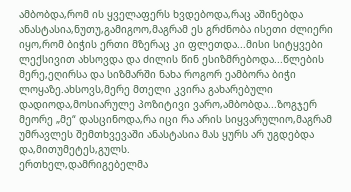ამბობდა,რომ ის ყველაფერს ხვდებოდა,რაც აშინებდა ანასტასია,ნუთუ,გამიგოო,მაგრამ ეს გრძნობა ისეთი ძლიერი იყო,რომ ბიჭის ერთი მზერაც კი ფლეთდა...მისი სიტყვები ლექსივით ახსოვდა და ძილის წინ ესიზმრებოდა...წლების მერე,ეღირსა და სიზმარში ნახა როგორ ეამბორა ბიჭი ლოყაზე.ახსოვს,მერე მთელი კვირა გახარებული დადიოდა,მოსიარულე პოზიტივი ვარო,ამბობდა...ზოგჯერ მეორე „მე“ დასცინოდა,რა იცი რა არის სიყვარულიო,მაგრამ უმრავლეს შემთხვევაში ანასტასია მას ყურს არ უგდებდა და,მითუმეტეს,გულს.
ერთხელ,დამრიგებელმა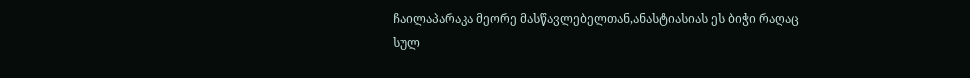ჩაილაპარაკა მეორე მასწავლებელთან,ანასტიასიას ეს ბიჭი რაღაც სულ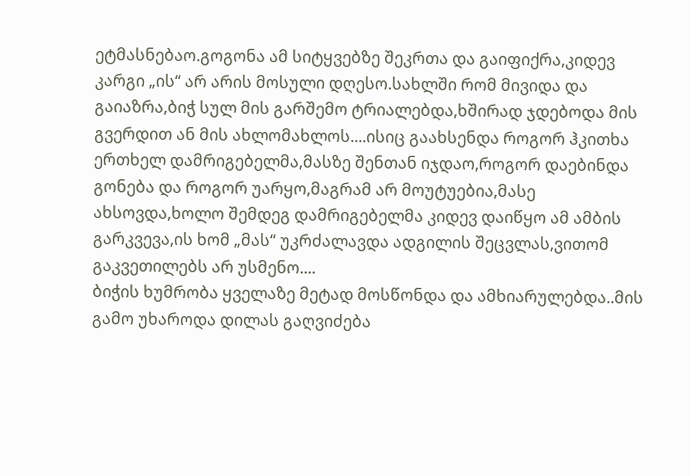ეტმასნებაო.გოგონა ამ სიტყვებზე შეკრთა და გაიფიქრა,კიდევ კარგი „ის“ არ არის მოსული დღესო.სახლში რომ მივიდა და გაიაზრა,ბიჭ სულ მის გარშემო ტრიალებდა,ხშირად ჯდებოდა მის გვერდით ან მის ახლომახლოს....ისიც გაახსენდა როგორ ჰკითხა ერთხელ დამრიგებელმა,მასზე შენთან იჯდაო,როგორ დაებინდა გონება და როგორ უარყო,მაგრამ არ მოუტუებია,მასე ახსოვდა,ხოლო შემდეგ დამრიგებელმა კიდევ დაიწყო ამ ამბის გარკვევა,ის ხომ „მას“ უკრძალავდა ადგილის შეცვლას,ვითომ გაკვეთილებს არ უსმენო....
ბიჭის ხუმრობა ყველაზე მეტად მოსწონდა და ამხიარულებდა..მის გამო უხაროდა დილას გაღვიძება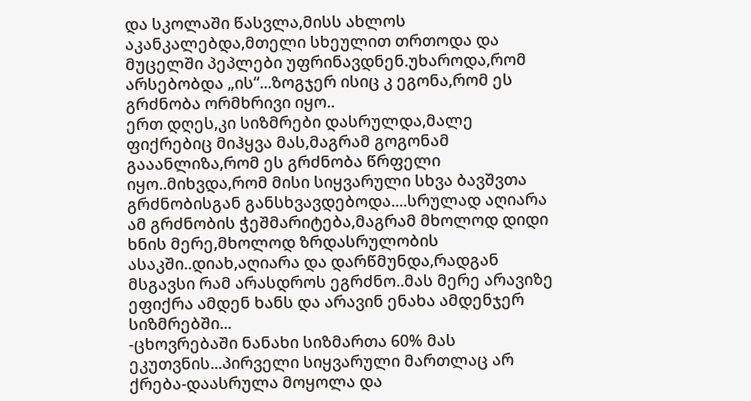და სკოლაში წასვლა,მისს ახლოს აკანკალებდა,მთელი სხეულით თრთოდა და მუცელში პეპლები უფრინავდნენ.უხაროდა,რომ არსებობდა „ის“...ზოგჯერ ისიც კ ეგონა,რომ ეს გრძნობა ორმხრივი იყო..
ერთ დღეს,კი სიზმრები დასრულდა,მალე ფიქრებიც მიჰყვა მას,მაგრამ გოგონამ გააანლიზა,რომ ეს გრძნობა წრფელი იყო..მიხვდა,რომ მისი სიყვარული სხვა ბავშვთა გრძნობისგან განსხვავდებოდა....სრულად აღიარა ამ გრძნობის ჭეშმარიტება,მაგრამ მხოლოდ დიდი ხნის მერე,მხოლოდ ზრდასრულობის ასაკში..დიახ,აღიარა და დარწმუნდა,რადგან მსგავსი რამ არასდროს ეგრძნო..მას მერე არავიზე ეფიქრა ამდენ ხანს და არავინ ენახა ამდენჯერ სიზმრებში...
-ცხოვრებაში ნანახი სიზმართა 60% მას ეკუთვნის...პირველი სიყვარული მართლაც არ ქრება-დაასრულა მოყოლა და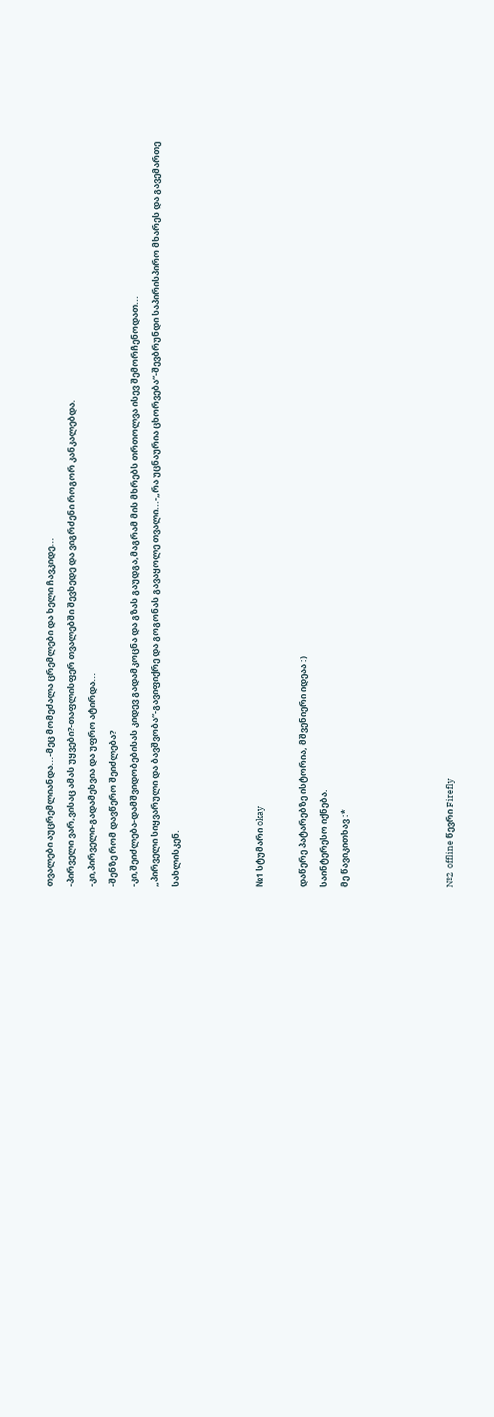თვალები აუცრემლიანდა...-მეც მომეძალა ცრემლები და ხელი ჩავკიდე...
-პირველი ვარ,ვისაც ამას უყვები?-თაფლისფერ თვალებში შევხედე და ვიგრძენი როგორ კანკალებდა.
-კი,პირველი-გადამეხვია და უფრო ატირდა...
-შენზე რომ დავწერო შეიძლება?
-კი,შეიძლება-დამშვიდობებისას კიდევ გადამკოცნა და გზას გაუდგა,მაგრამ მის მხრებს თრთოლვა ისევ შემორჩენოდათ...
„პირველი სიყვარული და ბავშვობა“-გავიფიქრე და გოგონას გავაყოლე თვალი...-„რა უცნაურია ცხორვება“-შევბრუნდი საპირისპირო მხარეს და გავემართე სახლისკენ.



№1 სტუმარი okay

დაწერე პატარებზე ისტორია, მშვენიერი იდეაა :)
საინტერესო იქნება.
მე წავიკითხავ :*




№2  offline წევრი Firefly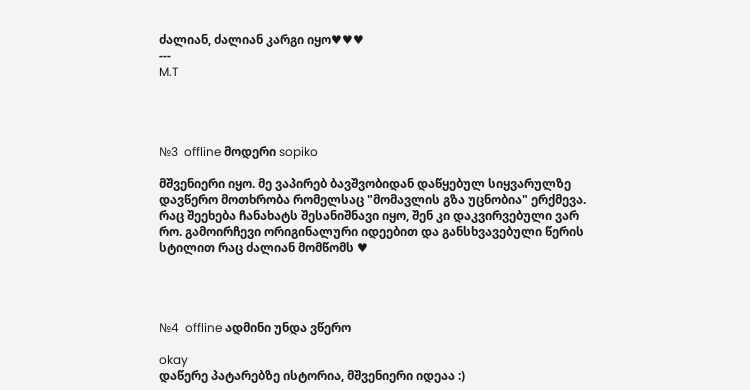ძალიან, ძალიან კარგი იყო♥♥♥
---
M.T




№3  offline მოდერი sopiko

მშვენიერი იყო. მე ვაპირებ ბავშვობიდან დაწყებულ სიყვარულზე დავწერო მოთხრობა რომელსაც "მომავლის გზა უცნობია" ერქმევა. რაც შეეხება ჩანახატს შესანიშნავი იყო, შენ კი დაკვირვებული ვარ რო. გამოირჩევი ორიგინალური იდეებით და განსხვავებული წერის სტილით რაც ძალიან მომწომს ♥




№4  offline ადმინი უნდა ვწერო

okay
დაწერე პატარებზე ისტორია, მშვენიერი იდეაა :)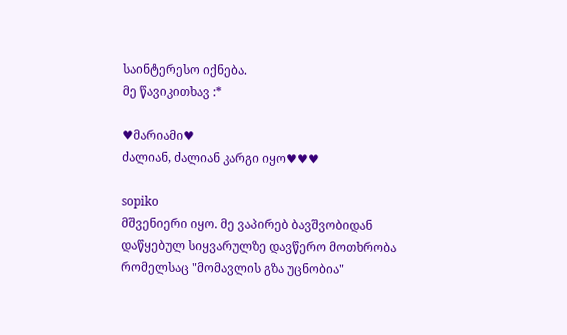საინტერესო იქნება.
მე წავიკითხავ :*

♥მარიამი♥
ძალიან, ძალიან კარგი იყო♥♥♥

sopiko
მშვენიერი იყო. მე ვაპირებ ბავშვობიდან დაწყებულ სიყვარულზე დავწერო მოთხრობა რომელსაც "მომავლის გზა უცნობია"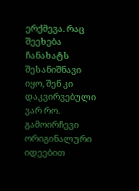ერქმევა. რაც შეეხება ჩანახატს შესანიშნავი იყო, შენ კი დაკვირვებული ვარ რო. გამოირჩევი ორიგინალური იდეებით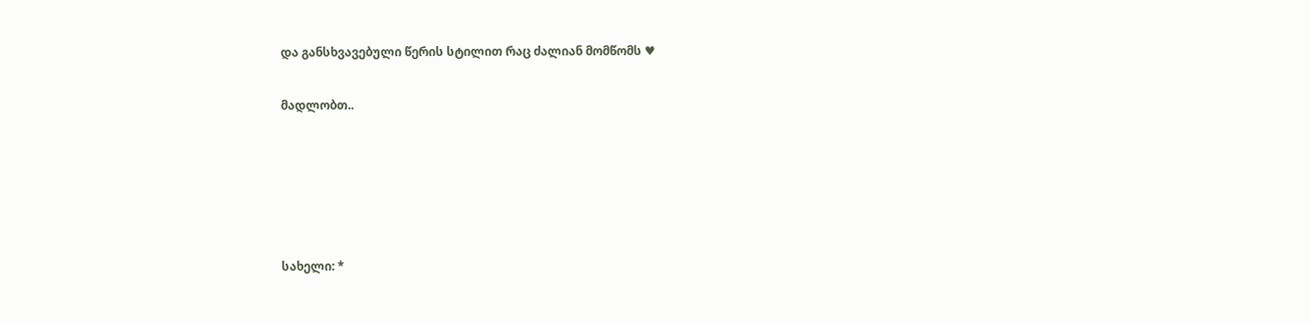და განსხვავებული წერის სტილით რაც ძალიან მომწომს ♥

მადლობთ..





სახელი: *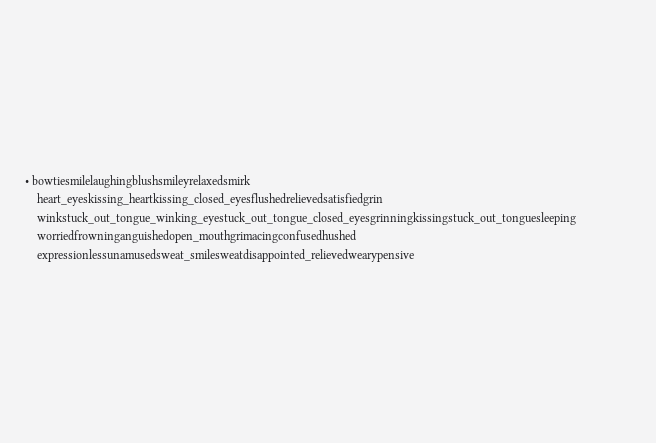• bowtiesmilelaughingblushsmileyrelaxedsmirk
    heart_eyeskissing_heartkissing_closed_eyesflushedrelievedsatisfiedgrin
    winkstuck_out_tongue_winking_eyestuck_out_tongue_closed_eyesgrinningkissingstuck_out_tonguesleeping
    worriedfrowninganguishedopen_mouthgrimacingconfusedhushed
    expressionlessunamusedsweat_smilesweatdisappointed_relievedwearypensive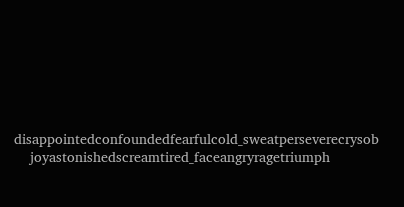disappointedconfoundedfearfulcold_sweatperseverecrysob
    joyastonishedscreamtired_faceangryragetriumph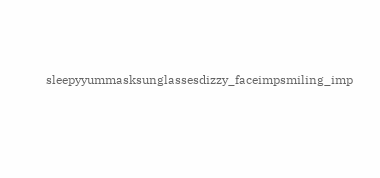sleepyyummasksunglassesdizzy_faceimpsmiling_imp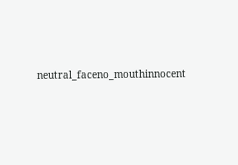neutral_faceno_mouthinnocent